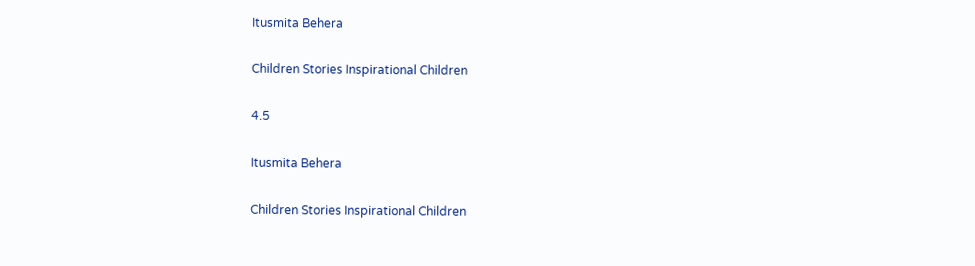Itusmita Behera

Children Stories Inspirational Children

4.5

Itusmita Behera

Children Stories Inspirational Children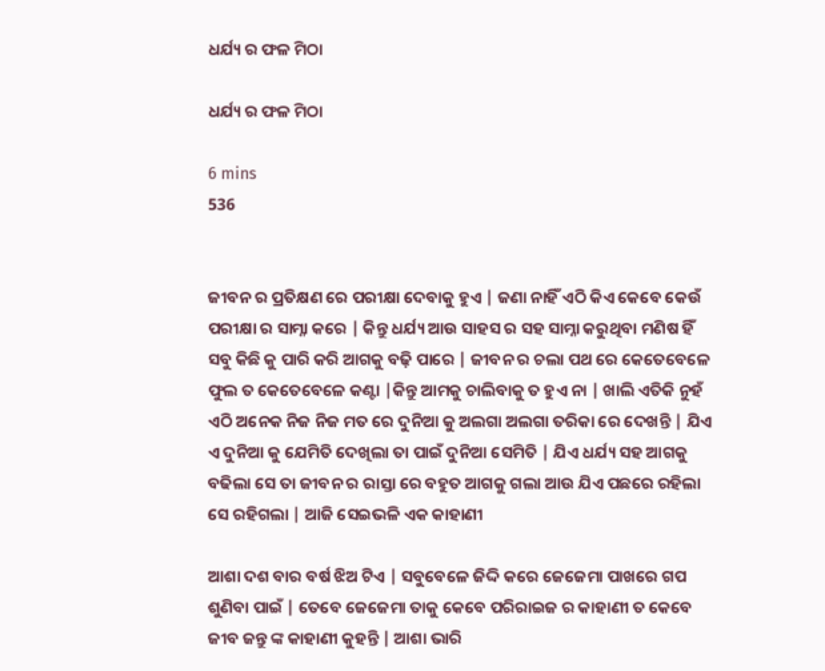ଧର୍ଯ୍ୟ ର ଫଳ ମିଠା

ଧର୍ଯ୍ୟ ର ଫଳ ମିଠା

6 mins
536


ଜୀବନ ର ପ୍ରତିକ୍ଷଣ ରେ ପରୀକ୍ଷା ଦେବାକୁ ହୁଏ | ଜଣା ନାହିଁ ଏଠି କିଏ କେବେ କେଉଁ ପରୀକ୍ଷା ର ସାମ୍ନା କରେ | କିନ୍ତୁ ଧର୍ଯ୍ୟ ଆଉ ସାହସ ର ସହ ସାମ୍ନା କରୁଥିବା ମଣିଷ ହିଁ ସବୁ କିଛି କୁ ପାରି କରି ଆଗକୁ ବଢ଼ି ପାରେ | ଜୀବନ ର ଚଲା ପଥ ରେ କେତେବେଳେ ଫୁଲ ତ କେତେବେଳେ କଣ୍ଟା |କିନ୍ତୁ ଆମକୁ ଚାଲିବାକୁ ତ ହୁଏ ନା | ଖାଲି ଏତିକି ନୁହଁ ଏଠି ଅନେକ ନିଜ ନିଜ ମତ ରେ ଦୁନିଆ କୁ ଅଲଗା ଅଲଗା ତରିକା ରେ ଦେଖନ୍ତି | ଯିଏ ଏ ଦୁନିଆ କୁ ଯେମିତି ଦେଖିଲା ତା ପାଇଁ ଦୁନିଆ ସେମିତି | ଯିଏ ଧର୍ଯ୍ୟ ସହ ଆଗକୁ ବଢିଲା ସେ ତା ଜୀବନ ର ରାସ୍ତା ରେ ବହୁତ ଆଗକୁ ଗଲା ଆଉ ଯିଏ ପଛରେ ରହିଲା ସେ ରହିଗଲା | ଆଜି ସେଇଭଳି ଏକ କାହାଣୀ

ଆଶା ଦଶ ବାର ବର୍ଷ ଝିଅ ଟିଏ | ସବୁବେଳେ ଜିଦ୍ଦି କରେ ଜେଜେମା ପାଖରେ ଗପ ଶୁଣିବା ପାଇଁ | ତେବେ ଜେଜେମା ତାକୁ କେବେ ପରିରାଇଜ ର କାହାଣୀ ତ କେବେ ଜୀବ ଜନ୍ତୁ ଙ୍କ କାହାଣୀ କୁହନ୍ତି | ଆଶା ଭାରି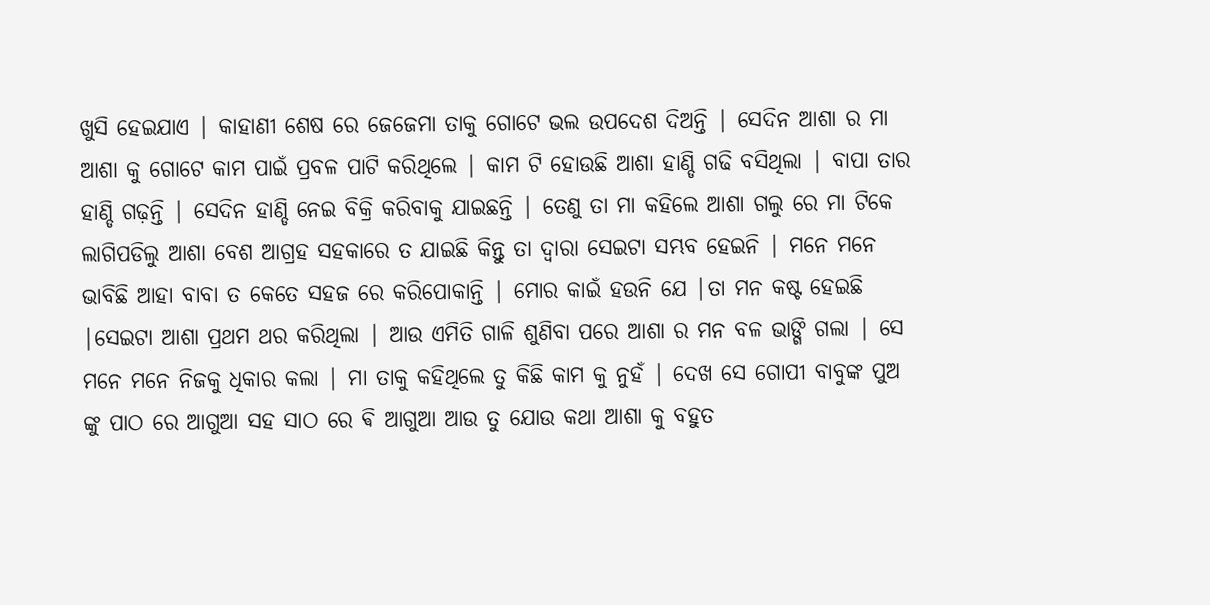ଖୁସି ହେଇଯାଏ | କାହାଣୀ ଶେଷ ରେ ଜେଜେମା ତାକୁ ଗୋଟେ ଭଲ ଉପଦେଶ ଦିଅନ୍ତି | ସେଦିନ ଆଶା ର ମା ଆଶା କୁ ଗୋଟେ କାମ ପାଇଁ ପ୍ରବଳ ପାଟି କରିଥିଲେ | କାମ ଟି ହୋଉଛି ଆଶା ହାଣ୍ଡି ଗଢି ବସିଥିଲା | ବାପା ତାର ହାଣ୍ଡି ଗଢ଼ନ୍ତି | ସେଦିନ ହାଣ୍ଡି ନେଇ ବିକ୍ରି କରିବାକୁ ଯାଇଛନ୍ତି | ତେଣୁ ତା ମା କହିଲେ ଆଶା ଗଲୁ ରେ ମା ଟିକେ ଲାଗିପଡିଲୁ ଆଶା ବେଶ ଆଗ୍ରହ ସହକାରେ ତ ଯାଇଛି କିନ୍ତୁ ତା ଦ୍ୱାରା ସେଇଟା ସମ୍ଭବ ହେଇନି | ମନେ ମନେ ଭାବିଛି ଆହା ବାବା ତ କେତେ ସହଜ ରେ କରିପୋକାନ୍ତି | ମୋର କାଇଁ ହଉନି ଯେ |ତା ମନ କଷ୍ଟ ହେଇଛି |ସେଇଟା ଆଶା ପ୍ରଥମ ଥର କରିଥିଲା | ଆଉ ଏମିତି ଗାଳି ଶୁଣିବା ପରେ ଆଶା ର ମନ ବଳ ଭାଙ୍ଗି ଗଲା | ସେ ମନେ ମନେ ନିଜକୁ ଧିକାର କଲା | ମା ତାକୁ କହିଥିଲେ ତୁ କିଛି କାମ କୁ ନୁହଁ | ଦେଖ ସେ ଗୋପୀ ବାବୁଙ୍କ ପୁଅ ଙ୍କୁ ପାଠ ରେ ଆଗୁଆ ସହ ସାଠ ରେ ଵି ଆଗୁଆ ଆଉ ତୁ ଯୋଉ କଥା ଆଶା କୁ ବହୁତ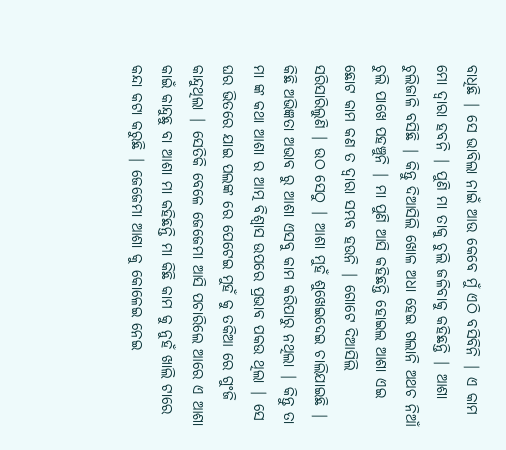ବାଧିଛି | ସେ ଭାବିଲା ନାଇଁ ଆଉ କେବେ ମୁଁ ଏଠି ବସିବିନି | ଏ କାମ ମୋ ଦ୍ୱାରା ହବନି | ପୁଣି ମା ତାକୁ ଚୁଲି ଜଳିବାକୁ କହିଛନ୍ତି | ଆଶା ଚୁଲିଜାଳି ବସିଛି | କିନ୍ତୁ ଦିଆସିଲି ଖୋଳ ଅଧା ହେଇ ଗଲାନି ଅଥଚ ନିଆଁ ଚୁଲି ପାଖେ ପହଞ୍ଚୁନି | ମା ପୁଣି ଆସି କହିଛନ୍ତି ହୋଇଲ ଆଶା ଏଇ ଛୋଟ କାମ କଣ ତ ଦ୍ୱାରା ସମ୍ଭବ ହଉନି | ଗୋଟେ ଦିଆସିଲି ସରିସାରିଲୁଣି | ଉଠ ସେଠୁ | ଆଶା ମୁହଁ ଶୁଖେଇଦେଇ ଚାଲିଯାଇଛି | କିଛି ଅଭିଜ୍ଞତା ଅଭାବ ରୁ ଆଶା ଏସବୁ କାମ କରିପାରୁ ନଥିଲା | କିନ୍ତୁ ତା ମା ଙ୍କ କଥା ଆଶା ର ଆତ୍ମ ବିଶ୍ୱାସ ଉପରେ ପ୍ରଭାବ ପକଉ ଥିଲା | ସେ ଘର ଭିତରେ ଯାଇ ପଲଙ୍କ ରେ ପେଟେଇ ମୁହଁ କୁ ତକିଆ ରେ ଗୁଂଜି କାନ୍ଦୁଥିଲା | ସେତିକି ବେଳେ ଜେଜେମା ଆସି ପଚାରିଲେ ଆରେ ଏ ଆଶା କାଇଁ କାନ୍ଦୁଛୁ ବା ଆଶା ମା କହିଛନ୍ତି ମା କିଛି କାମ କୁ ନୁହଁ ଖାଲି ଟାରେ କନ୍ଦା କଟା କରୁଛି | ଜେଜେମା ଆଶା କୁ କୋଳେଇ ନେଇ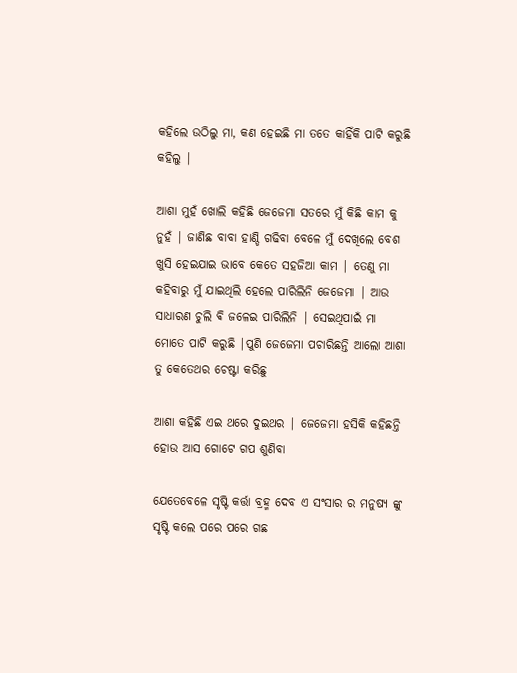କହିଲେ ଉଠିଲୁ ମା, କଣ ହେଇଛି ମା ତତେ କାହିଁକି ପାଟି କରୁଛି କହିଲୁ |

ଆଶା ମୁହଁ ଖୋଲି କହିଛି ଜେଜେମା ସତରେ ମୁଁ କିଛି କାମ କୁ ନୁହଁ | ଜାଣିଛ ବାବା ହାଣ୍ଡି ଗଢିବା ବେଳେ ମୁଁ ଦେଖିଲେ ବେଶ ଖୁସି ହେଇଯାଇ ଭାବେ କେତେ ସହଜିଆ କାମ | ତେଣୁ ମା କହିବାରୁ ମୁଁ ଯାଇଥିଲି ହେଲେ ପାରିଲିନି ଜେଜେମା | ଆଉ ସାଧାରଣ ଚୁଲି ଵି ଜଳେଇ ପାରିଲିନି | ସେଇଥିପାଇଁ ମା ମୋତେ ପାଟି କରୁଛି |ପୁଣି ଜେଜେମା ପଚାରିଛନ୍ତି ଆଲୋ ଆଶା ତୁ କେତେଥର ଚେଷ୍ଟା କରିଛୁ

ଆଶା କହିଛି ଏଇ ଥରେ ଦୁଇଥର | ଜେଜେମା ହସିକି କହିଛନ୍ତି ହୋଉ ଆସ ଗୋଟେ ଗପ ଶୁଣିବା

ଯେତେବେଳେ ସୃଷ୍ଟି କର୍ତ୍ତା ବ୍ରହ୍ମ ଦେବ ଏ ସଂସାର ର ମନୁଷ୍ୟ ଙ୍କୁ ସୃଷ୍ଟି କଲେ ପରେ ପରେ ଗଛ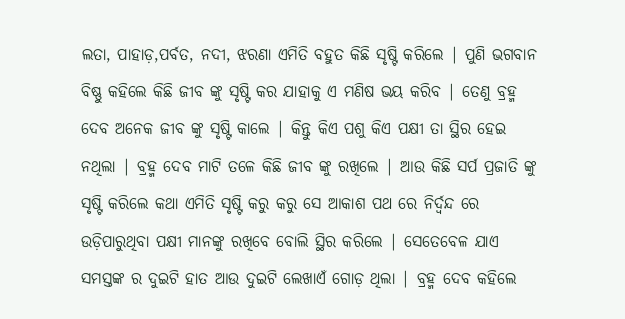ଲତା, ପାହାଡ଼,ପର୍ବତ, ନଦୀ, ଝରଣା ଏମିତି ବହୁତ କିଛି ସୃଷ୍ଟି କରିଲେ | ପୁଣି ଭଗବାନ ବିଷ୍ଣୁ କହିଲେ କିଛି ଜୀବ ଙ୍କୁ ସୃଷ୍ଟି କର ଯାହାକୁ ଏ ମଣିଷ ଭୟ କରିବ | ତେଣୁ ବ୍ରହ୍ମ ଦେବ ଅନେକ ଜୀବ ଙ୍କୁ ସୃଷ୍ଟି କାଲେ | କିନ୍ତୁ କିଏ ପଶୁ କିଏ ପକ୍ଷୀ ତା ସ୍ଥିର ହେଇ ନଥିଲା | ବ୍ରହ୍ମ ଦେବ ମାଟି ତଳେ କିଛି ଜୀବ ଙ୍କୁ ରଖିଲେ | ଆଉ କିଛି ସର୍ପ ପ୍ରଜାତି ଙ୍କୁ ସୃଷ୍ଟି କରିଲେ କଥା ଏମିତି ସୃଷ୍ଟି କରୁ କରୁ ସେ ଆକାଶ ପଥ ରେ ନିର୍ଦ୍ୱନ୍ଦ ରେ ଉଡ଼ିପାରୁଥିବା ପକ୍ଷୀ ମାନଙ୍କୁ ରଖିବେ ବୋଲି ସ୍ଥିର କରିଲେ | ସେତେବେଳ ଯାଏ ସମସ୍ତଙ୍କ ର ଦୁଇଟି ହାତ ଆଉ ଦୁଇଟି ଲେଖାଏଁ ଗୋଡ଼ ଥିଲା | ବ୍ରହ୍ମ ଦେବ କହିଲେ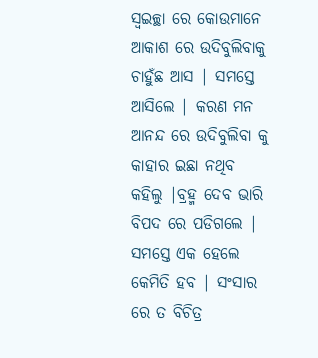ସ୍ୱଇଚ୍ଛା ରେ କୋଉମାନେ ଆକାଶ ରେ ଉଦିବୁଲିବାକୁ ଚାହୁଁଛ ଆସ | ସମସ୍ତେ ଆସିଲେ | କରଣ ମନ ଆନନ୍ଦ ରେ ଉଦିବୁଲିବା କୁ କାହାର ଇଛା ନଥିବ କହିଲୁ |ବ୍ରହ୍ମ ଦେବ ଭାରି ବିପଦ ରେ ପଡିଗଲେ | ସମସ୍ତେ ଏକ ହେଲେ କେମିତି ହବ | ସଂସାର ରେ ତ ବିଚିତ୍ର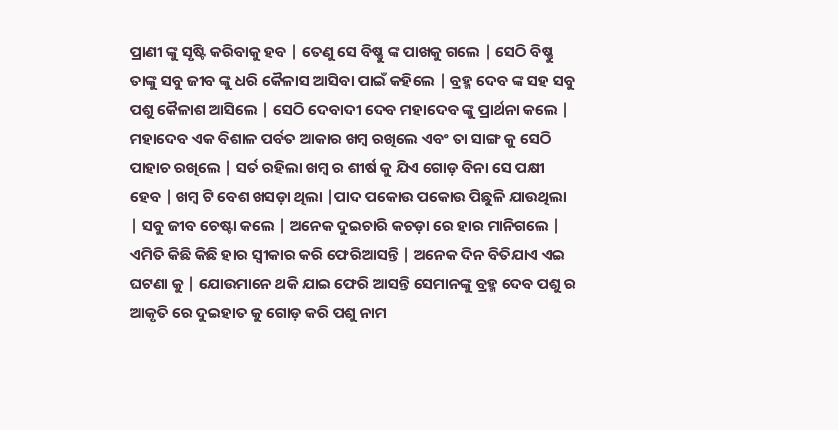ପ୍ରାଣୀ ଙ୍କୁ ସୃଷ୍ଟି କରିବାକୁ ହବ | ତେଣୁ ସେ ବିଷ୍ଣୁ ଙ୍କ ପାଖକୁ ଗଲେ | ସେଠି ବିଷ୍ଣୁ ତାଙ୍କୁ ସବୁ ଜୀବ ଙ୍କୁ ଧରି କୈଳାସ ଆସିବା ପାଇଁ କହିଲେ | ବ୍ରହ୍ମ ଦେବ ଙ୍କ ସହ ସବୁ ପଶୁ କୈଳାଶ ଆସିଲେ | ସେଠି ଦେବାଦୀ ଦେବ ମହାଦେବ ଙ୍କୁ ପ୍ରାର୍ଥନା କଲେ | ମହାଦେବ ଏକ ବିଶାଳ ପର୍ବତ ଆକାର ଖମ୍ବ ରଖିଲେ ଏବଂ ତା ସାଙ୍ଗ କୁ ସେଠି ପାହାଚ ରଖିଲେ | ସର୍ତ ରହିଲା ଖମ୍ବ ର ଶୀର୍ଷ କୁ ଯିଏ ଗୋଡ଼ ବିନା ସେ ପକ୍ଷୀ ହେବ | ଖମ୍ବ ଟି ବେଶ ଖସଡ଼ା ଥିଲା |ପାଦ ପକୋଉ ପକୋଉ ପିଛୁଳି ଯାଉଥିଲା | ସବୁ ଜୀବ ଚେଷ୍ଟା କଲେ | ଅନେକ ଦୁଇଚାରି କଚଡ଼ା ରେ ହାର ମାନିଗଲେ | ଏମିତି କିଛି କିଛି ହାର ସ୍ୱୀକାର କରି ଫେରିଆସନ୍ତି | ଅନେକ ଦିନ ବିତିଯାଏ ଏଇ ଘଟଣା କୁ | ଯୋଉମାନେ ଥକି ଯାଇ ଫେରି ଆସନ୍ତି ସେମାନଙ୍କୁ ବ୍ରହ୍ମ ଦେବ ପଶୁ ର ଆକୃତି ରେ ଦୁଇହାତ କୁ ଗୋଡ଼ କରି ପଶୁ ନାମ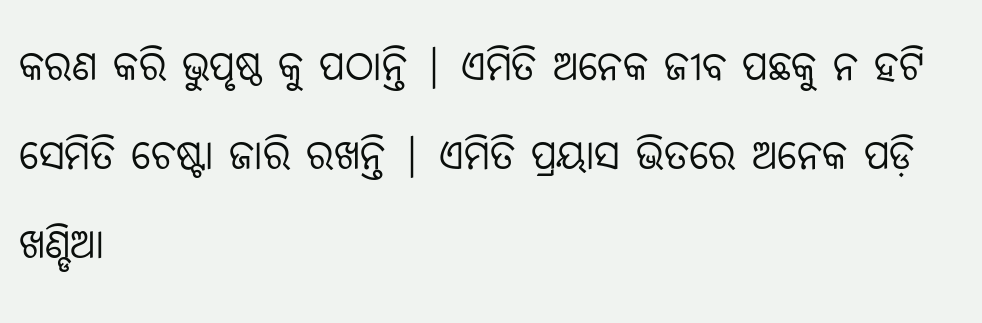କରଣ କରି ଭୁପୃଷ୍ଠ କୁ ପଠାନ୍ତି | ଏମିତି ଅନେକ ଜୀବ ପଛକୁ ନ ହଟି ସେମିତି ଚେଷ୍ଟା ଜାରି ରଖନ୍ତି | ଏମିତି ପ୍ରୟାସ ଭିତରେ ଅନେକ ପଡ଼ି ଖଣ୍ଡିଆ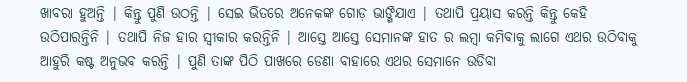ଖାବରା ହୁଅନ୍ତି | କିନ୍ତୁ ପୁଣି ଉଠନ୍ତି | ସେଇ ଭିତରେ ଅନେକଙ୍କ ଗୋଡ଼ ଭାଙ୍ଗିଯାଏ | ତଥାପି ପ୍ରୟାସ କରନ୍ତି କିନ୍ତୁ କେହି ଉଠିପାରନ୍ତିନି | ତଥାପି ନିଜ ହାର ସ୍ୱୀକାର କରନ୍ତିନି | ଆସ୍ତେ ଆସ୍ତେ ସେମାନଙ୍କ ହାତ ର ଲମ୍ବା କମିବାକୁ ଲାଗେ ଏଥର ଉଠିବାକୁ ଆହୁରି କଷ୍ଟ ଅନୁଭବ କରନ୍ତି | ପୁଣି ତାଙ୍କ ପିଠି ପାଖରେ ଡେଣା ବାହାରେ ଏଥର ସେମାନେ ଉଡିବା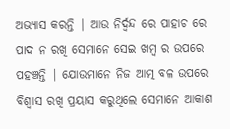ଅଭ୍ୟାସ କରନ୍ତି | ଆଉ ନିର୍ଦ୍ବନ୍ଦ ରେ ପାହାଚ ରେ ପାଦ ନ ରଖି ସେମାନେ ସେଇ ଖମ୍ବ ର ଉପରେ ପହଞ୍ଚନ୍ତି | ଯୋଉମାନେ ନିଜ ଆତ୍ମ ବଳ ଉପରେ ବିଶ୍ୱାସ ରଖି ପ୍ରୟାସ କରୁଥିଲେ ସେମାନେ ଆକାଶ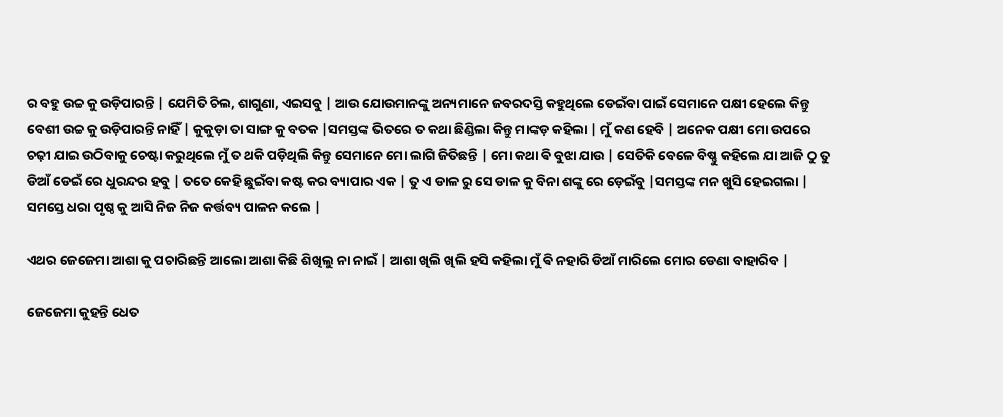ର ବହୁ ଉଚ୍ଚ କୁ ଉଡ଼ିପାରନ୍ତି | ଯେମିତି ଚିଲ, ଶାଗୁଣା, ଏଇସବୁ | ଆଉ ଯୋଉମାନଙ୍କୁ ଅନ୍ୟମାନେ ଜବରଦସ୍ତି କହୁଥିଲେ ଡେଇଁବା ପାଇଁ ସେମାନେ ପକ୍ଷୀ ହେଲେ କିନ୍ତୁ ବେଶୀ ଉଚ୍ଚ କୁ ଉଡ଼ିପାରନ୍ତି ନାହିଁ | କୁକୁଡ଼ା ତା ସାଙ୍ଗ କୁ ବତକ |ସମସ୍ତଙ୍କ ଭିତରେ ତ କଥା ଛିଣ୍ଡିଲା କିନ୍ତୁ ମାଙ୍କଡ଼ କହିଲା | ମୁଁ କଣ ହେବି | ଅନେକ ପକ୍ଷୀ ମୋ ଉପରେ ଚଢ଼ୀ ଯାଇ ଉଠିବାକୁ ଚେଷ୍ଟା କରୁଥିଲେ ମୁଁ ତ ଥକି ପଡ଼ିଥିଲି କିନ୍ତୁ ସେମାନେ ମୋ ଲାଗି ଜିତିଛନ୍ତି | ମୋ କଥା ଵି ବୁଝା ଯାଉ | ସେତିକି ବେଳେ ବିଷ୍ଣୁ କହିଲେ ଯା ଆଜି ଠୁ ତୁ ଡିଆଁ ଡେଇଁ ରେ ଧୁରନ୍ଦର ହବୁ | ତତେ କେହି ଛୁଇଁବା କଷ୍ଟ କର ବ୍ୟାପାର ଏକ | ତୁ ଏ ଡାଳ ରୁ ସେ ଡାଳ କୁ ବିନା ଶଙ୍କୁ ରେ ଡ଼େଇଁବୁ |ସମସ୍ତଙ୍କ ମନ ଖୁସି ହେଇଗଲା | ସମସ୍ତେ ଧରା ପୃଷ୍ଠ କୁ ଆସି ନିଜ ନିଜ କର୍ତ୍ତବ୍ୟ ପାଳନ କଲେ |

ଏଥର ଜେଜେମା ଆଶା କୁ ପଚାରିଛନ୍ତି ଆଲୋ ଆଶା କିଛି ଶିଖିଲୁ ନା ନାଇଁ | ଆଶା ଖିଲି ଖିଲି ହସି କହିଲା ମୁଁ ଵି ନହାରି ଡିଆଁ ମାରିଲେ ମୋର ଡେଣା ବାହାରିବ |

ଜେଜେମା କୁହନ୍ତି ଧେତ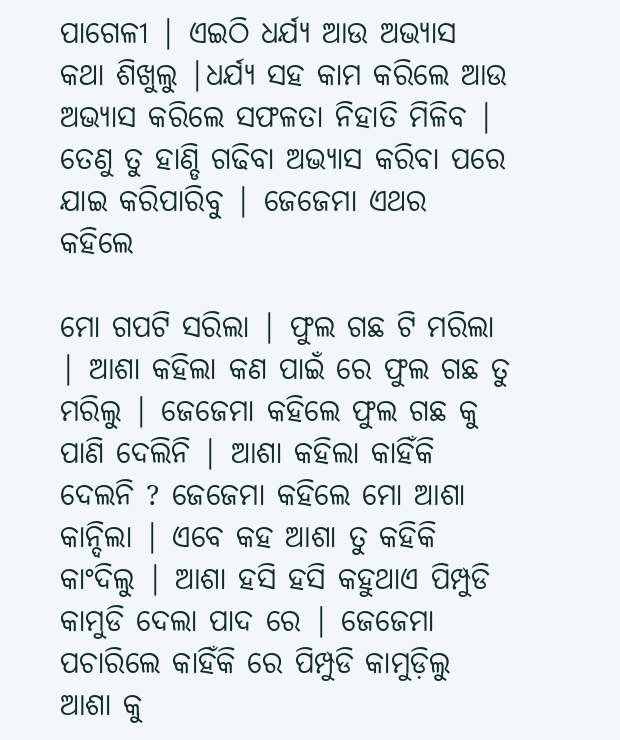ପାଗେଳୀ | ଏଇଠି ଧର୍ଯ୍ୟ ଆଉ ଅଭ୍ୟାସ କଥା ଶିଖୁଲୁ |ଧର୍ଯ୍ୟ ସହ କାମ କରିଲେ ଆଉ ଅଭ୍ୟାସ କରିଲେ ସଫଳତା ନିହାତି ମିଳିବ | ତେଣୁ ତୁ ହାଣ୍ଡି ଗଢିବା ଅଭ୍ୟାସ କରିବା ପରେ ଯାଇ କରିପାରିବୁ | ଜେଜେମା ଏଥର କହିଲେ

ମୋ ଗପଟି ସରିଲା | ଫୁଲ ଗଛ ଟି ମରିଲା | ଆଶା କହିଲା କଣ ପାଇଁ ରେ ଫୁଲ ଗଛ ତୁ ମରିଲୁ | ଜେଜେମା କହିଲେ ଫୁଲ ଗଛ କୁ ପାଣି ଦେଲିନି | ଆଶା କହିଲା କାହିଁକି ଦେଲନି ? ଜେଜେମା କହିଲେ ମୋ ଆଶା କାନ୍ଦିଲା | ଏବେ କହ ଆଶା ତୁ କହିକି କାଂଦିଲୁ | ଆଶା ହସି ହସି କହୁଥାଏ ପିମ୍ପୁଡି କାମୁଡି ଦେଲା ପାଦ ରେ | ଜେଜେମା ପଚାରିଲେ କାହିଁକି ରେ ପିମ୍ପୁଡି କାମୁଡ଼ିଲୁ ଆଶା କୁ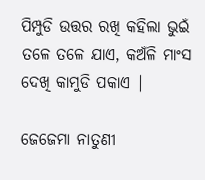ପିମ୍ପୁଡି ଉତ୍ତର ରଖି କହିଲା ଭୁଇଁ ତଳେ ତଳେ ଯାଏ, କଅଁଳି ମାଂସ ଦେଖି କାମୁଡି ପକାଏ |

ଜେଜେମା ନାତୁଣୀ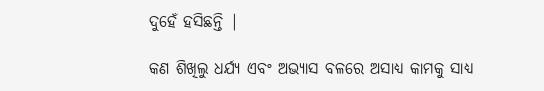ଦୁହେଁ ହସିଛନ୍ତି |

କଣ ଶିଖିଲୁ ଧର୍ଯ୍ୟ ଏବଂ ଅଭ୍ୟାସ ବଳରେ ଅସାଧ୍ୟ କାମକୁ ସାଧ୍ୟ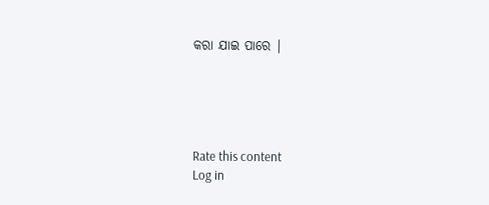କରା ଯାଇ ପାରେ |





Rate this content
Log in